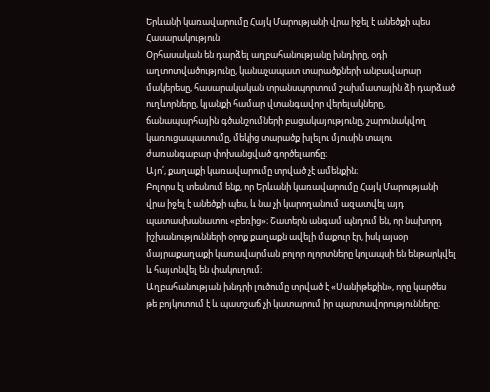Երևանի կառավարումը Հայկ Մարությանի վրա իջել է անեծքի պես
Հասարակություն
Օրհասական են դարձել աղբահանությանը խնդիրը, օդի աղտոտվածությունը, կանաչապատ տարածքների անբավարար մակերեսը, հասարակական տրանսպորտում շախմատային ձի դարձած ուղևորները, կյանքի համար վտանգավոր վերելակները, ճանապարհային գծանշումների բացակայությունը, շարունակվող կառուցապատումը, մեկից տարածք խլելու մյուսին տալու ժառանգաբար փոխանցված գործելաոճը։
Այո՛, քաղաքի կառավարումը տրված չէ ամենքին։
Բոլորս էլ տեսնում ենք, որ Երևանի կառավարումը Հայկ Մարությանի վրա իջել է անեծքի պես, և նա չի կարողանում ազատվել այդ պատասխանատու «բեռից»։ Շատերն անգամ պնդում են, որ նախորդ իշխանությունների օրոք քաղաքն ավելի մաքուր էր, իսկ այսօր մայրաքաղաքի կառավարման բոլոր ոլորտները կոլապսի են ենթարկվել և հայտնվել են փակուղում։
Աղբահանության խնդրի լուծումը տրված է «Սանիթեքին», որը կարծես թե բոյկոտում է և պատշաճ չի կատարում իր պարտավորությունները։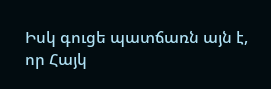Իսկ գուցե պատճառն այն է, որ Հայկ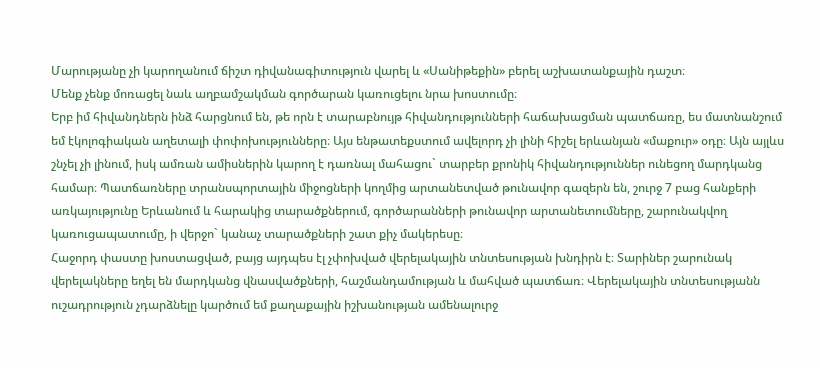Մարությանը չի կարողանում ճիշտ դիվանագիտություն վարել և «Սանիթեքին» բերել աշխատանքային դաշտ։
Մենք չենք մոռացել նաև աղբամշակման գործարան կառուցելու նրա խոստումը։
Երբ իմ հիվանդներն ինձ հարցնում են, թե որն է տարաբնույթ հիվանդությունների հաճախացման պատճառը, ես մատնանշում եմ էկոլոգիական աղետալի փոփոխությունները։ Այս ենթատեքստում ավելորդ չի լինի հիշել երևանյան «մաքուր» օդը։ Այն այլևս շնչել չի լինում, իսկ ամռան ամիսներին կարող է դառնալ մահացու` տարբեր քրոնիկ հիվանդություններ ունեցող մարդկանց համար։ Պատճառները տրանսպորտային միջոցների կողմից արտանետված թունավոր գազերն են, շուրջ 7 բաց հանքերի առկայությունը Երևանում և հարակից տարածքներում, գործարանների թունավոր արտանետումները, շարունակվող կառուցապատումը, ի վերջո` կանաչ տարածքների շատ քիչ մակերեսը։
Հաջորդ փաստը խոստացված, բայց այդպես էլ չփոխված վերելակային տնտեսության խնդիրն է։ Տարիներ շարունակ վերելակները եղել են մարդկանց վնասվածքների, հաշմանդամության և մահված պատճառ։ Վերելակային տնտեսությանն ուշադրություն չդարձնելը կարծում եմ քաղաքային իշխանության ամենալուրջ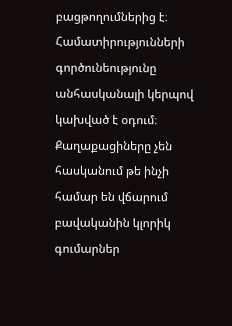բացթողումներից է։
Համատիրությունների գործունեությունը անհասկանալի կերպով կախված է օդում։ Քաղաքացիները չեն հասկանում թե ինչի համար են վճարում բավականին կլորիկ գումարներ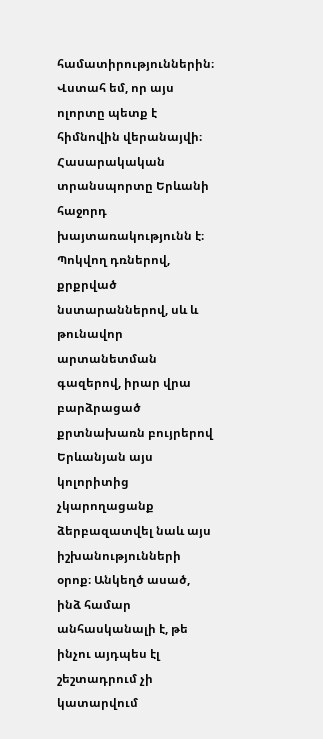համատիրություններին։ Վստահ եմ, որ այս ոլորտը պետք է հիմնովին վերանայվի։
Հասարակական տրանսպորտը Երևանի հաջորդ խայտառակությունն է։ Պոկվող դռներով, քրքրված նստարաններով, սև և թունավոր արտանետման գազերով, իրար վրա բարձրացած քրտնախառն բույրերով Երևանյան այս կոլորիտից չկարողացանք ձերբազատվել նաև այս իշխանությունների օրոք։ Անկեղծ ասած, ինձ համար անհասկանալի է, թե ինչու այդպես էլ շեշտադրում չի կատարվում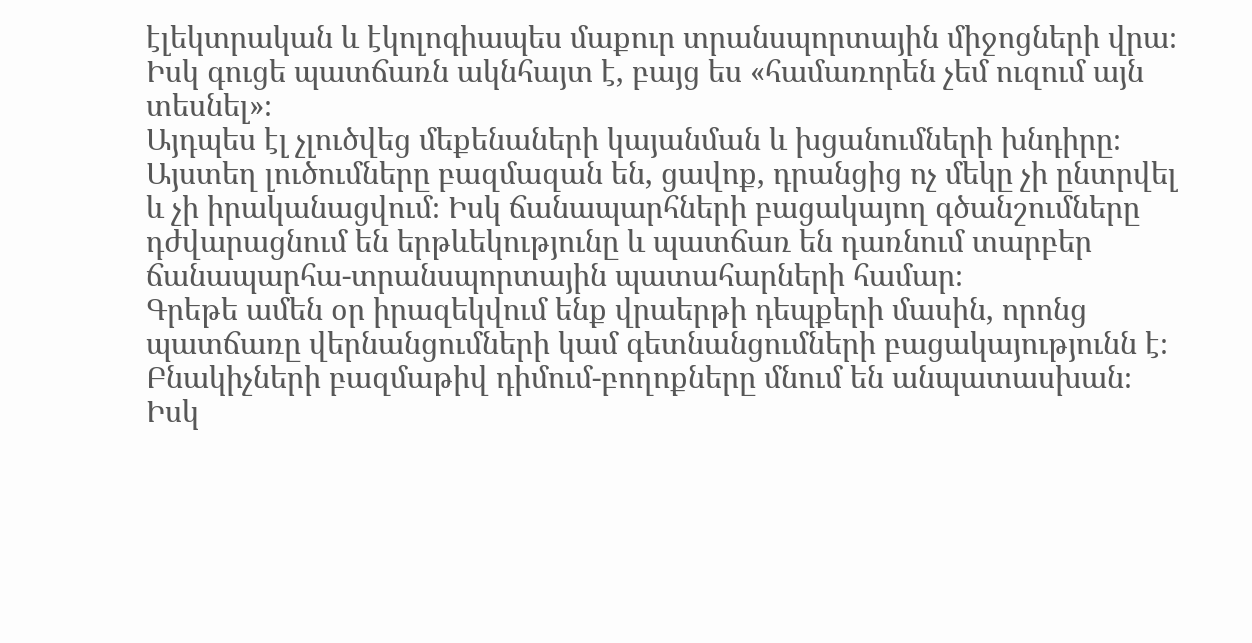էլեկտրական և էկոլոգիապես մաքուր տրանսպորտային միջոցների վրա։ Իսկ գուցե պատճառն ակնհայտ է, բայց ես «համառորեն չեմ ուզում այն տեսնել»։
Այդպես էլ չլուծվեց մեքենաների կայանման և խցանումների խնդիրը։ Այստեղ լուծումները բազմազան են, ցավոք, դրանցից ոչ մեկը չի ընտրվել և չի իրականացվում։ Իսկ ճանապարհների բացակայող գծանշումները դժվարացնում են երթևեկությունը և պատճառ են դառնում տարբեր ճանապարհա-տրանսպորտային պատահարների համար։
Գրեթե ամեն օր իրազեկվում ենք վրաերթի դեպքերի մասին, որոնց պատճառը վերնանցումների կամ գետնանցումների բացակայությունն է։ Բնակիչների բազմաթիվ դիմում-բողոքները մնում են անպատասխան։ Իսկ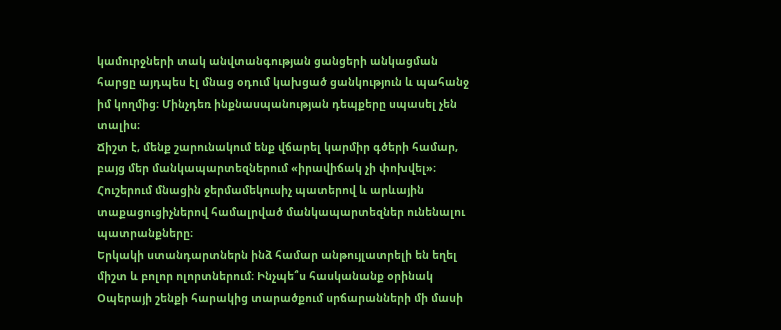կամուրջների տակ անվտանգության ցանցերի անկացման հարցը այդպես էլ մնաց օդում կախցած ցանկություն և պահանջ իմ կողմից։ Մինչդեռ ինքնասպանության դեպքերը սպասել չեն տալիս։
Ճիշտ է, մենք շարունակում ենք վճարել կարմիր գծերի համար, բայց մեր մանկապարտեզներում «իրավիճակ չի փոխվել»։ Հուշերում մնացին ջերմամեկուսիչ պատերով և արևային տաքացուցիչներով համալրված մանկապարտեզներ ունենալու պատրանքները։
Երկակի ստանդարտներն ինձ համար անթույլատրելի են եղել միշտ և բոլոր ոլորտներում։ Ինչպե՞ս հասկանանք օրինակ Օպերայի շենքի հարակից տարածքում սրճարանների մի մասի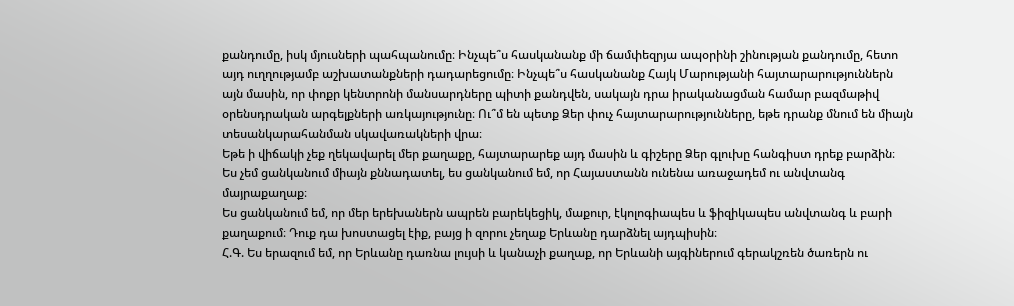քանդումը, իսկ մյուսների պահպանումը։ Ինչպե՞ս հասկանանք մի ճամփեզրյա ապօրինի շինության քանդումը, հետո այդ ուղղությամբ աշխատանքների դադարեցումը։ Ինչպե՞ս հասկանանք Հայկ Մարությանի հայտարարություններն այն մասին, որ փոքր կենտրոնի մանսարդները պիտի քանդվեն, սակայն դրա իրականացման համար բազմաթիվ օրենսդրական արգելքների առկայությունը։ Ու՞մ են պետք Ձեր փուչ հայտարարությունները, եթե դրանք մնում են միայն տեսանկարահանման սկավառակների վրա։
Եթե ի վիճակի չեք ղեկավարել մեր քաղաքը, հայտարարեք այդ մասին և գիշերը Ձեր գլուխը հանգիստ դրեք բարձին։
Ես չեմ ցանկանում միայն քննադատել, ես ցանկանում եմ, որ Հայաստանն ունենա առաջադեմ ու անվտանգ մայրաքաղաք։
Ես ցանկանում եմ, որ մեր երեխաներն ապրեն բարեկեցիկ, մաքուր, էկոլոգիապես և ֆիզիկապես անվտանգ և բարի քաղաքում։ Դուք դա խոստացել էիք, բայց ի զորու չեղաք Երևանը դարձնել այդպիսին։
Հ.Գ. Ես երազում եմ, որ Երևանը դառնա լույսի և կանաչի քաղաք, որ Երևանի այգիներում գերակշռեն ծառերն ու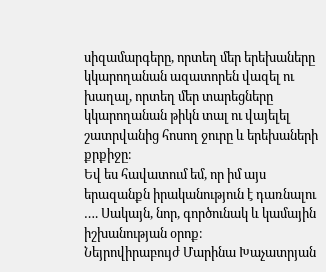սիզամարգերը, որտեղ մեր երեխաները կկարողանան ազատորեն վազել ու խաղալ, որտեղ մեր տարեցները կկարողանան թիկն տալ ու վայելել շատրվանից հոսող ջուրը և երեխաների քրքիջը։
Եվ ես հավատում եմ, որ իմ այս երազանքն իրականություն է դառնալու …. Սակայն, նոր, գործունակ և կամային իշխանության օրոք։
Նեյրովիրաբույժ Մարինա Խաչատրյան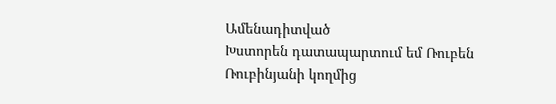Ամենադիտված
Խստորեն դատապարտում եմ Ռուբեն Ռուբինյանի կողմից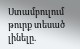Ստամբուլում թուրք տեսած լինելը.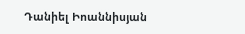Դանիել Իոաննիսյան